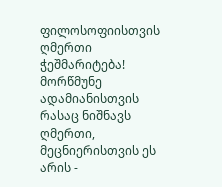ფილოსოფიისთვის ღმერთი ჭეშმარიტება!
მორწმუნე ადამიანისთვის რასაც ნიშნავს ღმერთი, მეცნიერისთვის ეს არის -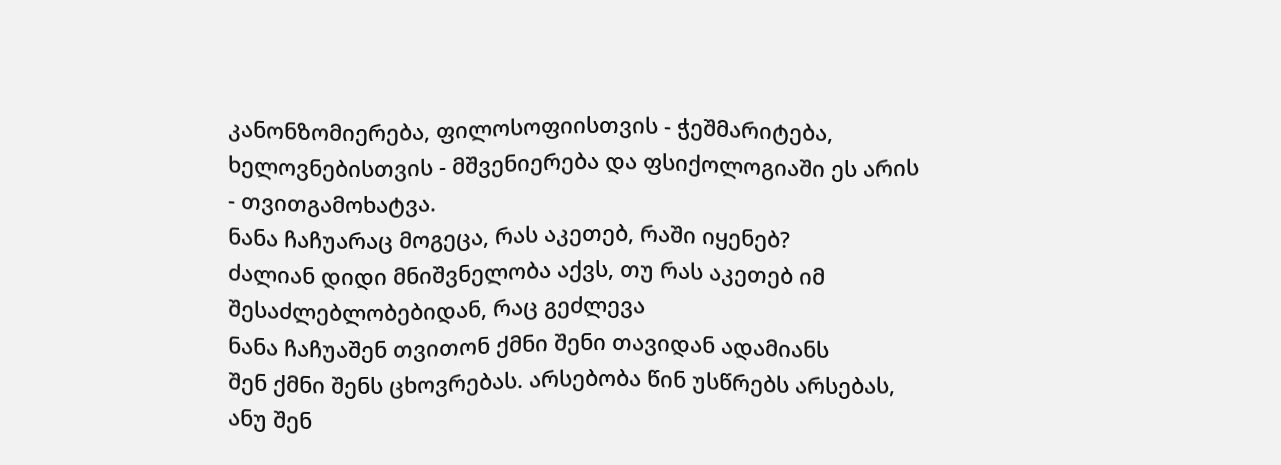კანონზომიერება, ფილოსოფიისთვის - ჭეშმარიტება, ხელოვნებისთვის - მშვენიერება და ფსიქოლოგიაში ეს არის - თვითგამოხატვა.
ნანა ჩაჩუარაც მოგეცა, რას აკეთებ, რაში იყენებ?
ძალიან დიდი მნიშვნელობა აქვს, თუ რას აკეთებ იმ შესაძლებლობებიდან, რაც გეძლევა
ნანა ჩაჩუაშენ თვითონ ქმნი შენი თავიდან ადამიანს
შენ ქმნი შენს ცხოვრებას. არსებობა წინ უსწრებს არსებას, ანუ შენ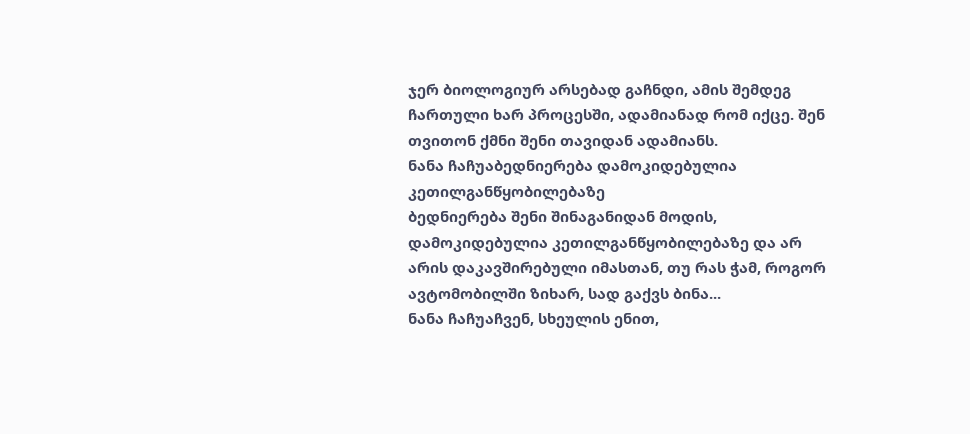ჯერ ბიოლოგიურ არსებად გაჩნდი, ამის შემდეგ ჩართული ხარ პროცესში, ადამიანად რომ იქცე. შენ თვითონ ქმნი შენი თავიდან ადამიანს.
ნანა ჩაჩუაბედნიერება დამოკიდებულია კეთილგანწყობილებაზე
ბედნიერება შენი შინაგანიდან მოდის, დამოკიდებულია კეთილგანწყობილებაზე და არ არის დაკავშირებული იმასთან, თუ რას ჭამ, როგორ ავტომობილში ზიხარ, სად გაქვს ბინა...
ნანა ჩაჩუაჩვენ, სხეულის ენით,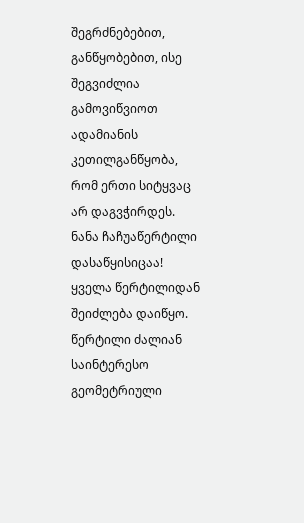შეგრძნებებით, განწყობებით, ისე შეგვიძლია გამოვიწვიოთ ადამიანის კეთილგანწყობა, რომ ერთი სიტყვაც არ დაგვჭირდეს.
ნანა ჩაჩუაწერტილი დასაწყისიცაა!
ყველა წერტილიდან შეიძლება დაიწყო. წერტილი ძალიან საინტერესო გეომეტრიული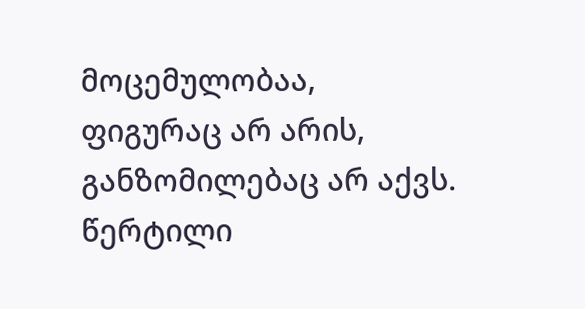მოცემულობაა, ფიგურაც არ არის, განზომილებაც არ აქვს. წერტილი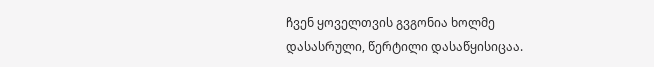ჩვენ ყოველთვის გვგონია ხოლმე დასასრული, წერტილი დასაწყისიცაა.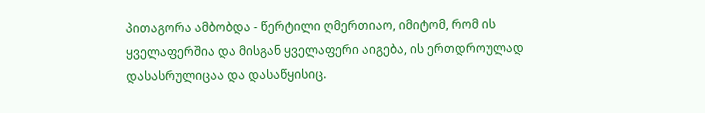პითაგორა ამბობდა - წერტილი ღმერთიაო, იმიტომ, რომ ის ყველაფერშია და მისგან ყველაფერი აიგება, ის ერთდროულად დასასრულიცაა და დასაწყისიც.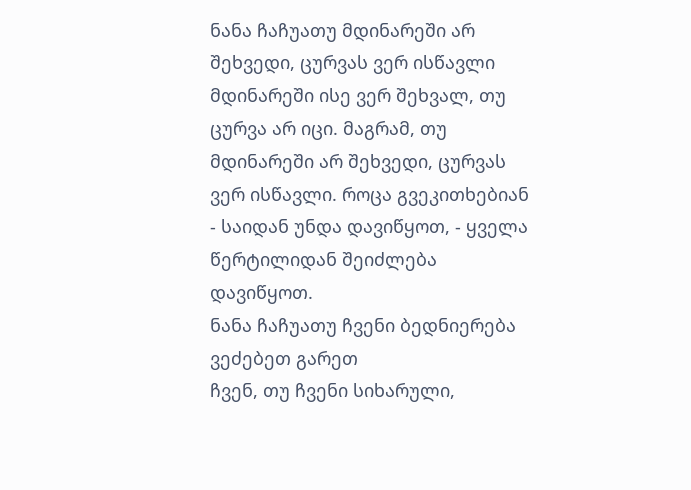ნანა ჩაჩუათუ მდინარეში არ შეხვედი, ცურვას ვერ ისწავლი
მდინარეში ისე ვერ შეხვალ, თუ ცურვა არ იცი. მაგრამ, თუ მდინარეში არ შეხვედი, ცურვას ვერ ისწავლი. როცა გვეკითხებიან - საიდან უნდა დავიწყოთ, - ყველა წერტილიდან შეიძლება დავიწყოთ.
ნანა ჩაჩუათუ ჩვენი ბედნიერება ვეძებეთ გარეთ
ჩვენ, თუ ჩვენი სიხარული,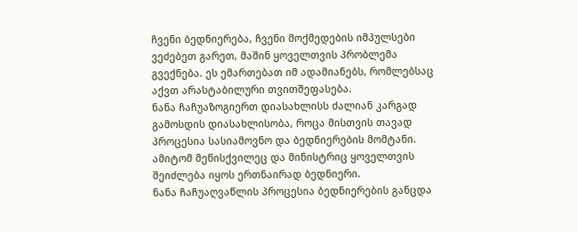ჩვენი ბედნიერება, ჩვენი მოქმედების იმპულსები ვეძებეთ გარეთ, მაშინ ყოველთვის პრობლემა გვექნება. ეს ემართებათ იმ ადამიანებს, რომლებსაც აქვთ არასტაბილური თვითშეფასება.
ნანა ჩაჩუაზოგიერთ დიასახლისს ძალიან კარგად გამოსდის დიასახლისობა, როცა მისთვის თავად პროცესია სასიამოვნო და ბედნიერების მომტანი. ამიტომ მეწისქვილეც და მინისტრიც ყოველთვის შეიძლება იყოს ერთნაირად ბედნიერი.
ნანა ჩაჩუაღვაწლის პროცესია ბედნიერების განცდა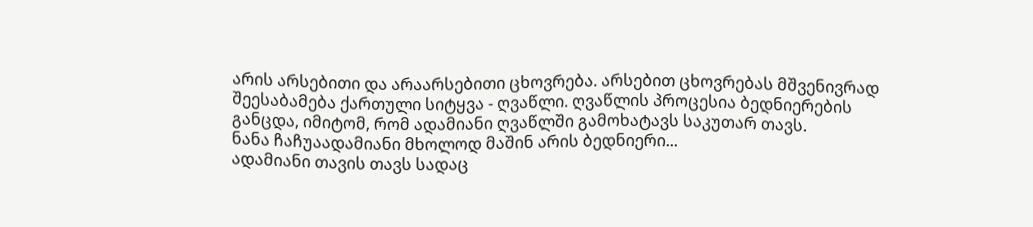არის არსებითი და არაარსებითი ცხოვრება. არსებით ცხოვრებას მშვენივრად შეესაბამება ქართული სიტყვა - ღვაწლი. ღვაწლის პროცესია ბედნიერების განცდა, იმიტომ, რომ ადამიანი ღვაწლში გამოხატავს საკუთარ თავს.
ნანა ჩაჩუაადამიანი მხოლოდ მაშინ არის ბედნიერი...
ადამიანი თავის თავს სადაც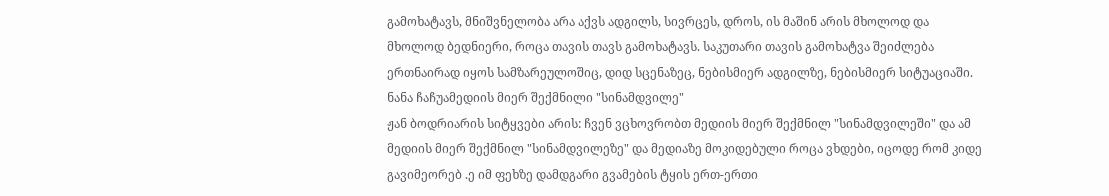გამოხატავს, მნიშვნელობა არა აქვს ადგილს, სივრცეს, დროს, ის მაშინ არის მხოლოდ და მხოლოდ ბედნიერი, როცა თავის თავს გამოხატავს. საკუთარი თავის გამოხატვა შეიძლება ერთნაირად იყოს სამზარეულოშიც, დიდ სცენაზეც, ნებისმიერ ადგილზე, ნებისმიერ სიტუაციაში.
ნანა ჩაჩუამედიის მიერ შექმნილი "სინამდვილე"
ჟან ბოდრიარის სიტყვები არის: ჩვენ ვცხოვრობთ მედიის მიერ შექმნილ "სინამდვილეში" და ამ მედიის მიერ შექმნილ "სინამდვილეზე" და მედიაზე მოკიდებული როცა ვხდები, იცოდე რომ კიდე გავიმეორებ .ე იმ ფეხზე დამდგარი გვამების ტყის ერთ-ერთი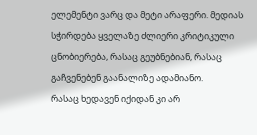ელემენტი ვარც და მეტი არაფერი. მედიას სჭირდება ყველაზე ძლიერი კრიტიკული ცნობიერება, რასაც გეუბნებიან, რასაც გაჩვენებენ გაანალიზე ადამიანო.
რასაც ხედავენ იქიდან კი არ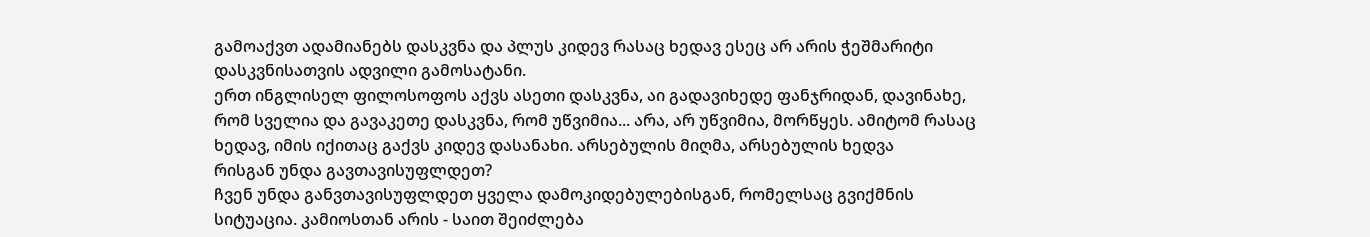გამოაქვთ ადამიანებს დასკვნა და პლუს კიდევ რასაც ხედავ ესეც არ არის ჭეშმარიტი დასკვნისათვის ადვილი გამოსატანი.
ერთ ინგლისელ ფილოსოფოს აქვს ასეთი დასკვნა, აი გადავიხედე ფანჯრიდან, დავინახე, რომ სველია და გავაკეთე დასკვნა, რომ უწვიმია... არა, არ უწვიმია, მორწყეს. ამიტომ რასაც ხედავ, იმის იქითაც გაქვს კიდევ დასანახი. არსებულის მიღმა, არსებულის ხედვა
რისგან უნდა გავთავისუფლდეთ?
ჩვენ უნდა განვთავისუფლდეთ ყველა დამოკიდებულებისგან, რომელსაც გვიქმნის სიტუაცია. კამიოსთან არის - საით შეიძლება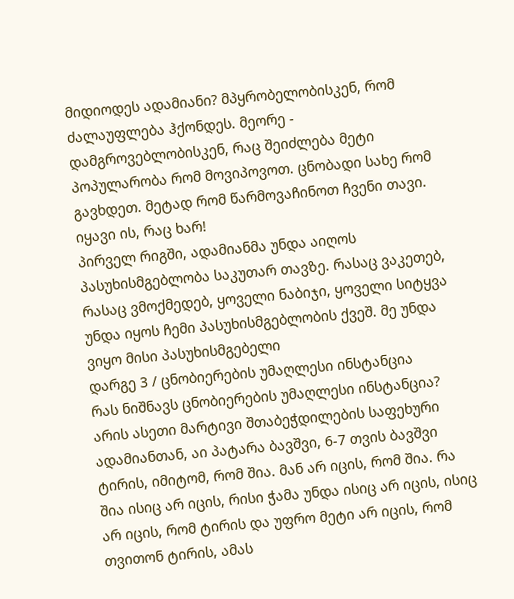მიდიოდეს ადამიანი? მპყრობელობისკენ, რომ ძალაუფლება ჰქონდეს. მეორე - დამგროვებლობისკენ, რაც შეიძლება მეტი პოპულარობა რომ მოვიპოვოთ. ცნობადი სახე რომ გავხდეთ. მეტად რომ წარმოვაჩინოთ ჩვენი თავი. იყავი ის, რაც ხარ!
პირველ რიგში, ადამიანმა უნდა აიღოს პასუხისმგებლობა საკუთარ თავზე. რასაც ვაკეთებ, რასაც ვმოქმედებ, ყოველი ნაბიჯი, ყოველი სიტყვა უნდა იყოს ჩემი პასუხისმგებლობის ქვეშ. მე უნდა ვიყო მისი პასუხისმგებელი
დარგე 3 / ცნობიერების უმაღლესი ინსტანცია
რას ნიშნავს ცნობიერების უმაღლესი ინსტანცია? არის ასეთი მარტივი შთაბეჭდილების საფეხური ადამიანთან, აი პატარა ბავშვი, 6-7 თვის ბავშვი ტირის, იმიტომ, რომ შია. მან არ იცის, რომ შია. რა შია ისიც არ იცის, რისი ჭამა უნდა ისიც არ იცის, ისიც არ იცის, რომ ტირის და უფრო მეტი არ იცის, რომ თვითონ ტირის, ამას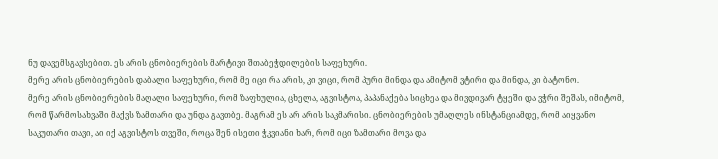ნუ დავემსგავსებით. ეს არის ცნობიერების მარტივი შთაბეჭდილების საფეხური.
მერე არის ცნობიერების დაბალი საფეხური, რომ მე იცი რა არის, კი ვიცი, რომ პური მინდა და ამიტომ ვტირი და მინდა, კი ბატონო.
მერე არის ცნობიერების მაღალი საფეხური, რომ ზაფხულია, ცხელა, აგვისტოა, პაპანაქება სიცხეა და მივდივარ ტყეში და ვჭრი შეშას, იმიტომ, რომ წარმოსახვაში მაქვს ზამთარი და უნდა გავთბე. მაგრამ ეს არ არის საკმარისი. ცნობიერების უმაღლეს ინსტანციამდე, რომ აიყვანო საკუთარი თავი, აი იქ აგვისტოს თვეში, როცა შენ ისეთი ჭკვიანი ხარ, რომ იცი ზამთარი მოვა და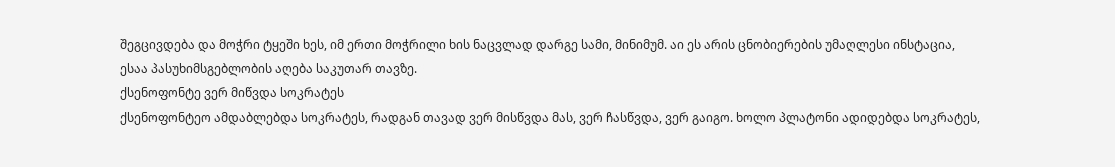შეგცივდება და მოჭრი ტყეში ხეს, იმ ერთი მოჭრილი ხის ნაცვლად დარგე სამი, მინიმუმ. აი ეს არის ცნობიერების უმაღლესი ინსტაცია, ესაა პასუხიმსგებლობის აღება საკუთარ თავზე.
ქსენოფონტე ვერ მიწვდა სოკრატეს
ქსენოფონტეო ამდაბლებდა სოკრატეს, რადგან თავად ვერ მისწვდა მას, ვერ ჩასწვდა, ვერ გაიგო. ხოლო პლატონი ადიდებდა სოკრატეს,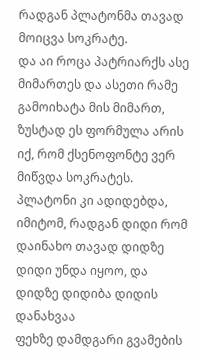რადგან პლატონმა თავად მოიცვა სოკრატე.
და აი როცა პატრიარქს ასე მიმართეს და ასეთი რამე გამოიხატა მის მიმართ, ზუსტად ეს ფორმულა არის იქ, რომ ქსენოფონტე ვერ მიწვდა სოკრატეს. პლატონი კი ადიდებდა, იმიტომ, რადგან დიდი რომ დაინახო თავად დიდზე დიდი უნდა იყოო, და დიდზე დიდიბა დიდის დანახვაა
ფეხზე დამდგარი გვამების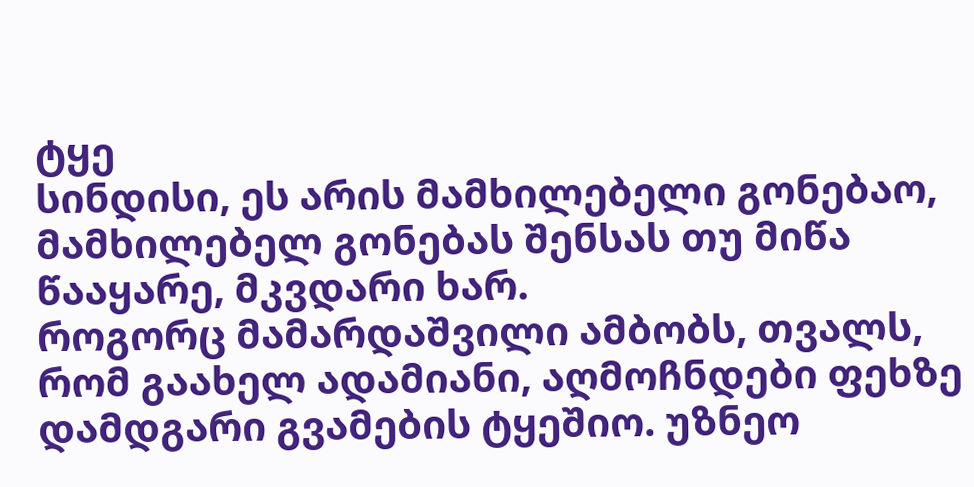ტყე
სინდისი, ეს არის მამხილებელი გონებაო, მამხილებელ გონებას შენსას თუ მიწა წააყარე, მკვდარი ხარ.
როგორც მამარდაშვილი ამბობს, თვალს, რომ გაახელ ადამიანი, აღმოჩნდები ფეხზე დამდგარი გვამების ტყეშიო. უზნეო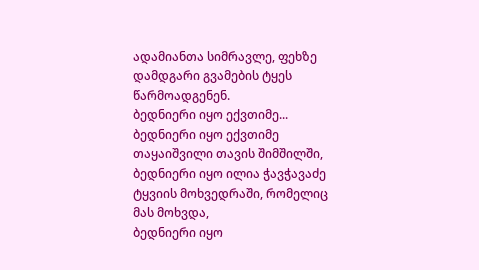ადამიანთა სიმრავლე, ფეხზე დამდგარი გვამების ტყეს წარმოადგენენ.
ბედნიერი იყო ექვთიმე...
ბედნიერი იყო ექვთიმე თაყაიშვილი თავის შიმშილში,
ბედნიერი იყო ილია ჭავჭავაძე ტყვიის მოხვედრაში, რომელიც მას მოხვდა,
ბედნიერი იყო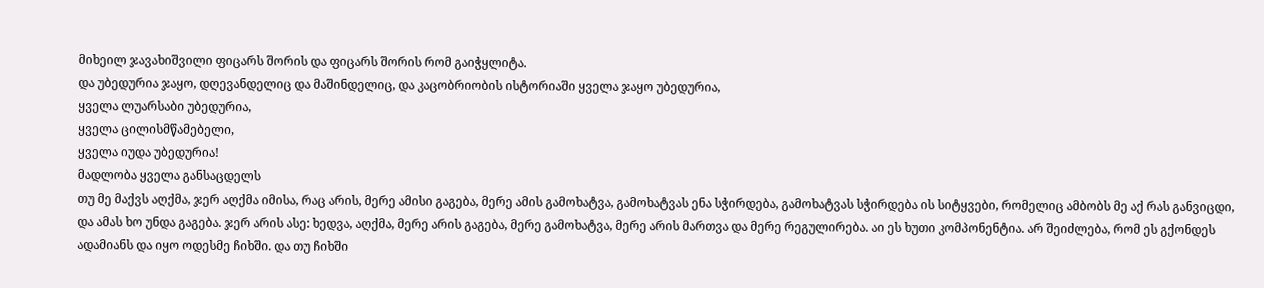მიხეილ ჯავახიშვილი ფიცარს შორის და ფიცარს შორის რომ გაიჭყლიტა.
და უბედურია ჯაყო, დღევანდელიც და მაშინდელიც, და კაცობრიობის ისტორიაში ყველა ჯაყო უბედურია,
ყველა ლუარსაბი უბედურია,
ყველა ცილისმწამებელი,
ყველა იუდა უბედურია!
მადლობა ყველა განსაცდელს
თუ მე მაქვს აღქმა, ჯერ აღქმა იმისა, რაც არის, მერე ამისი გაგება, მერე ამის გამოხატვა, გამოხატვას ენა სჭირდება, გამოხატვას სჭირდება ის სიტყვები, რომელიც ამბობს მე აქ რას განვიცდი, და ამას ხო უნდა გაგება. ჯერ არის ასე: ხედვა, აღქმა, მერე არის გაგება, მერე გამოხატვა, მერე არის მართვა და მერე რეგულირება. აი ეს ხუთი კომპონენტია. არ შეიძლება, რომ ეს გქონდეს ადამიანს და იყო ოდესმე ჩიხში. და თუ ჩიხში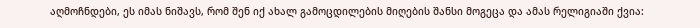აღმოჩნდები, ეს იმას ნიშავს, რომ შენ იქ ახალ გამოცდილების მიღების შანსი მოგეცა და ამას რელიგიაში ქვია: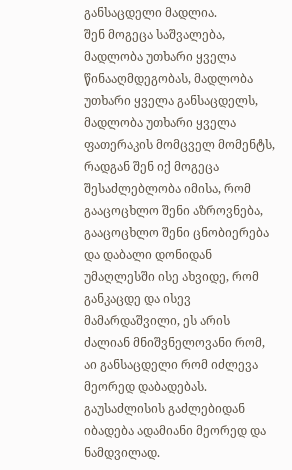განსაცდელი მადლია.
შენ მოგეცა საშვალება, მადლობა უთხარი ყველა წინააღმდეგობას, მადლობა უთხარი ყველა განსაცდელს, მადლობა უთხარი ყველა ფათერაკის მომცველ მომენტს, რადგან შენ იქ მოგეცა შესაძლებლობა იმისა, რომ გააცოცხლო შენი აზროვნება, გააცოცხლო შენი ცნობიერება და დაბალი დონიდან უმაღლესში ისე ახვიდე, რომ განკაცდე და ისევ მამარდაშვილი, ეს არის ძალიან მნიშვნელოვანი რომ, აი განსაცდელი რომ იძლევა მეორედ დაბადებას. გაუსაძლისის გაძლებიდან იბადება ადამიანი მეორედ და ნამდვილად.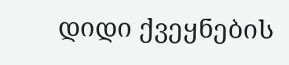დიდი ქვეყნების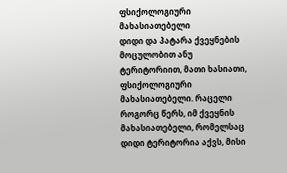ფსიქოლოგიური მახასიათებელი
დიდი და პატარა ქვეყნების მოცულობით ანუ ტერიტორიით, მათი ხასიათი, ფსიქოლოგიური მახასიათებელი. რაცელი როგორც წერს, იმ ქვეყნის მახასიათებელი, რომელსაც დიდი ტერიტორია აქვს, მისი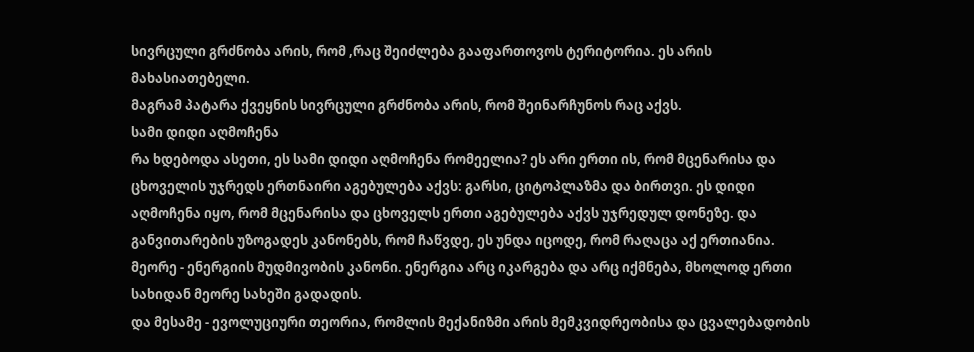სივრცული გრძნობა არის, რომ ,რაც შეიძლება გააფართოვოს ტერიტორია. ეს არის მახასიათებელი.
მაგრამ პატარა ქვეყნის სივრცული გრძნობა არის, რომ შეინარჩუნოს რაც აქვს.
სამი დიდი აღმოჩენა
რა ხდებოდა ასეთი, ეს სამი დიდი აღმოჩენა რომეელია? ეს არი ერთი ის, რომ მცენარისა და ცხოველის უჯრედს ერთნაირი აგებულება აქვს: გარსი, ციტოპლაზმა და ბირთვი. ეს დიდი აღმოჩენა იყო, რომ მცენარისა და ცხოველს ერთი აგებულება აქვს უჯრედულ დონეზე. და განვითარების უზოგადეს კანონებს, რომ ჩაწვდე, ეს უნდა იცოდე, რომ რაღაცა აქ ერთიანია.
მეორე - ენერგიის მუდმივობის კანონი. ენერგია არც იკარგება და არც იქმნება, მხოლოდ ერთი სახიდან მეორე სახეში გადადის.
და მესამე - ევოლუციური თეორია, რომლის მექანიზმი არის მემკვიდრეობისა და ცვალებადობის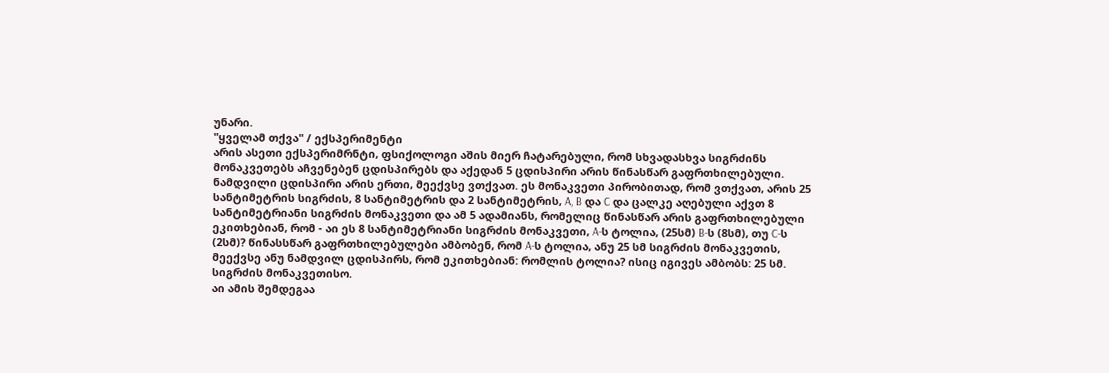უნარი.
"ყველამ თქვა" / ექსპერიმენტი
არის ასეთი ექსპერიმრნტი, ფსიქოლოგი აშის მიერ ჩატარებული, რომ სხვადასხვა სიგრძინს მონაკვეთებს აჩვენებენ ცდისპირებს და აქედან 5 ცდისპირი არის წინასწარ გაფრთხილებული. ნამდვილი ცდისპირი არის ერთი, მეექვსე ვთქვათ. ეს მონაკვეთი პირობითად, რომ ვთქვათ, არის 25 სანტიმეტრის სიგრძის, 8 სანტიმეტრის და 2 სანტიმეტრის, A, B და C და ცალკე აღებული აქვთ 8 სანტიმეტრიანი სიგრძის მონაკვეთი და ამ 5 ადამიანს, რომელიც წინასწარ არის გაფრთხილებული ეკითხებიან, რომ - აი ეს 8 სანტიმეტრიანი სიგრძის მონაკვეთი, A-ს ტოლია, (25სმ) B-ს (8სმ), თუ C-ს (2სმ)? წინასსწარ გაფრთხილებულები ამბობენ, რომ A-ს ტოლია, ანუ 25 სმ სიგრძის მონაკვეთის, მეექვსე ანუ ნამდვილ ცდისპირს, რომ ეკითხებიან: რომლის ტოლია? ისიც იგივეს ამბობს: 25 სმ. სიგრძის მონაკვეთისო.
აი ამის შემდეგაა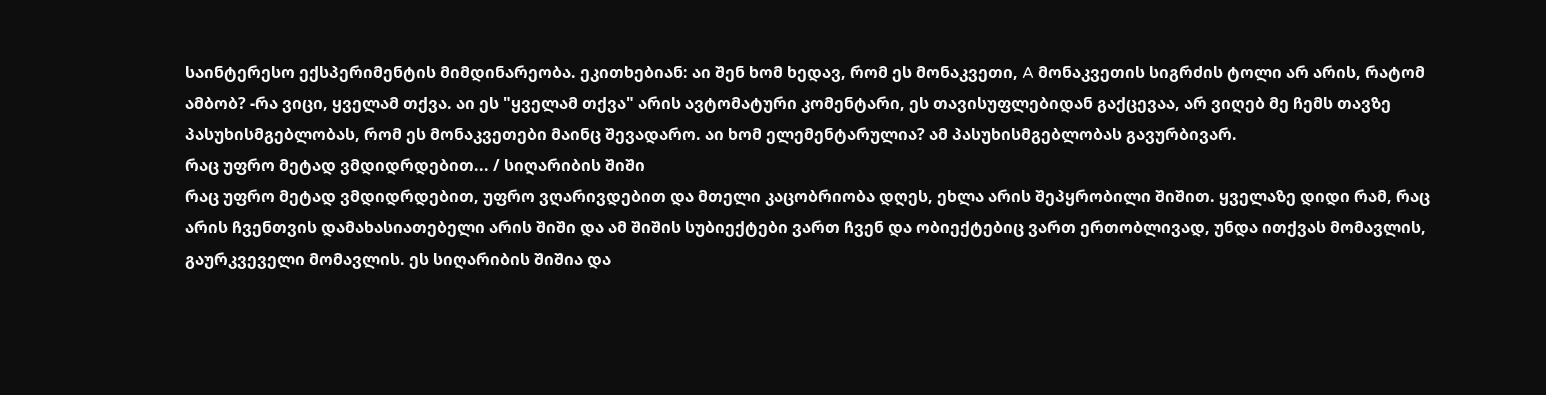საინტერესო ექსპერიმენტის მიმდინარეობა. ეკითხებიან: აი შენ ხომ ხედავ, რომ ეს მონაკვეთი, A მონაკვეთის სიგრძის ტოლი არ არის, რატომ ამბობ? -რა ვიცი, ყველამ თქვა. აი ეს "ყველამ თქვა" არის ავტომატური კომენტარი, ეს თავისუფლებიდან გაქცევაა, არ ვიღებ მე ჩემს თავზე პასუხისმგებლობას, რომ ეს მონაკვეთები მაინც შევადარო. აი ხომ ელემენტარულია? ამ პასუხისმგებლობას გავურბივარ.
რაც უფრო მეტად ვმდიდრდებით... / სიღარიბის შიში
რაც უფრო მეტად ვმდიდრდებით, უფრო ვღარივდებით და მთელი კაცობრიობა დღეს, ეხლა არის შეპყრობილი შიშით. ყველაზე დიდი რამ, რაც არის ჩვენთვის დამახასიათებელი არის შიში და ამ შიშის სუბიექტები ვართ ჩვენ და ობიექტებიც ვართ ერთობლივად, უნდა ითქვას მომავლის, გაურკვეველი მომავლის. ეს სიღარიბის შიშია და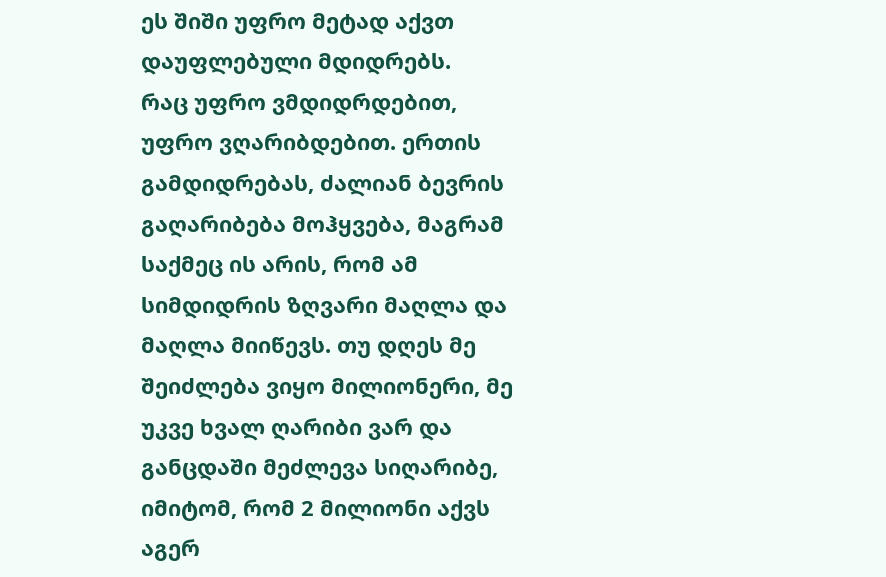ეს შიში უფრო მეტად აქვთ დაუფლებული მდიდრებს.
რაც უფრო ვმდიდრდებით, უფრო ვღარიბდებით. ერთის გამდიდრებას, ძალიან ბევრის გაღარიბება მოჰყვება, მაგრამ საქმეც ის არის, რომ ამ სიმდიდრის ზღვარი მაღლა და მაღლა მიიწევს. თუ დღეს მე შეიძლება ვიყო მილიონერი, მე უკვე ხვალ ღარიბი ვარ და განცდაში მეძლევა სიღარიბე, იმიტომ, რომ 2 მილიონი აქვს აგერ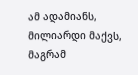ამ ადამიანს, მილიარდი მაქვს, მაგრამ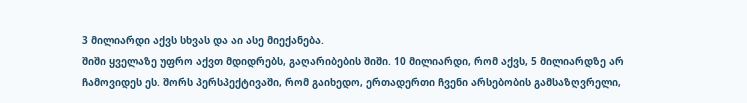3 მილიარდი აქვს სხვას და აი ასე მიექანება.
შიში ყველაზე უფრო აქვთ მდიდრებს, გაღარიბების შიში. 10 მილიარდი, რომ აქვს, 5 მილიარდზე არ ჩამოვიდეს ეს. შორს პერსპექტივაში, რომ გაიხედო, ერთადერთი ჩვენი არსებობის გამსაზღვრელი,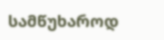სამწუხაროდ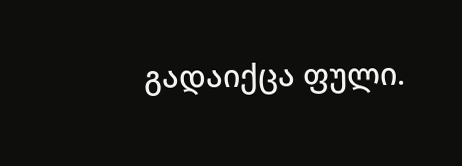გადაიქცა ფული.